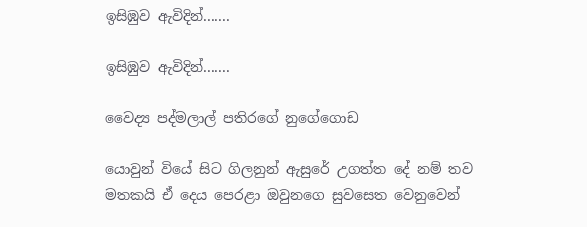ඉසිඹුව ඇවිදින්.......

ඉසිඹුව ඇවිදින්.......

වෛද්‍ය පද්මලාල් පතිරගේ නුගේගොඩ

යොවුන් වියේ සිට ගිලනුන් ඇසුරේ උගත්ත දේ නම් තව මතකයි ඒ දෙය පෙරළා ඔවුනගෙ සුවසෙත වෙනුවෙන්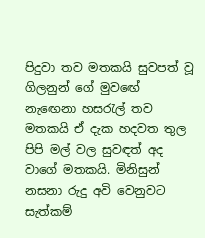පිදුවා තව මතකයි සුවපත් වූ ගිලනුන් ගේ මුවඟේ නැඟෙනා හසරැල් තව මතකයි ඒ දැක හදවත තුල පිපි මල් වල සුවඳත් අද වාගේ මතකයි. මිනිසුන් නසනා රුදු අවි වෙනුවට සැත්කම්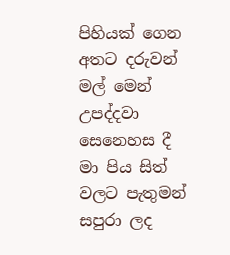පිහියක් ගෙන අතට දරුවන් මල් මෙන් උපද්දවා සෙනෙහස දී මා පිය සිත් වලට පැතුමන් සපුරා ලද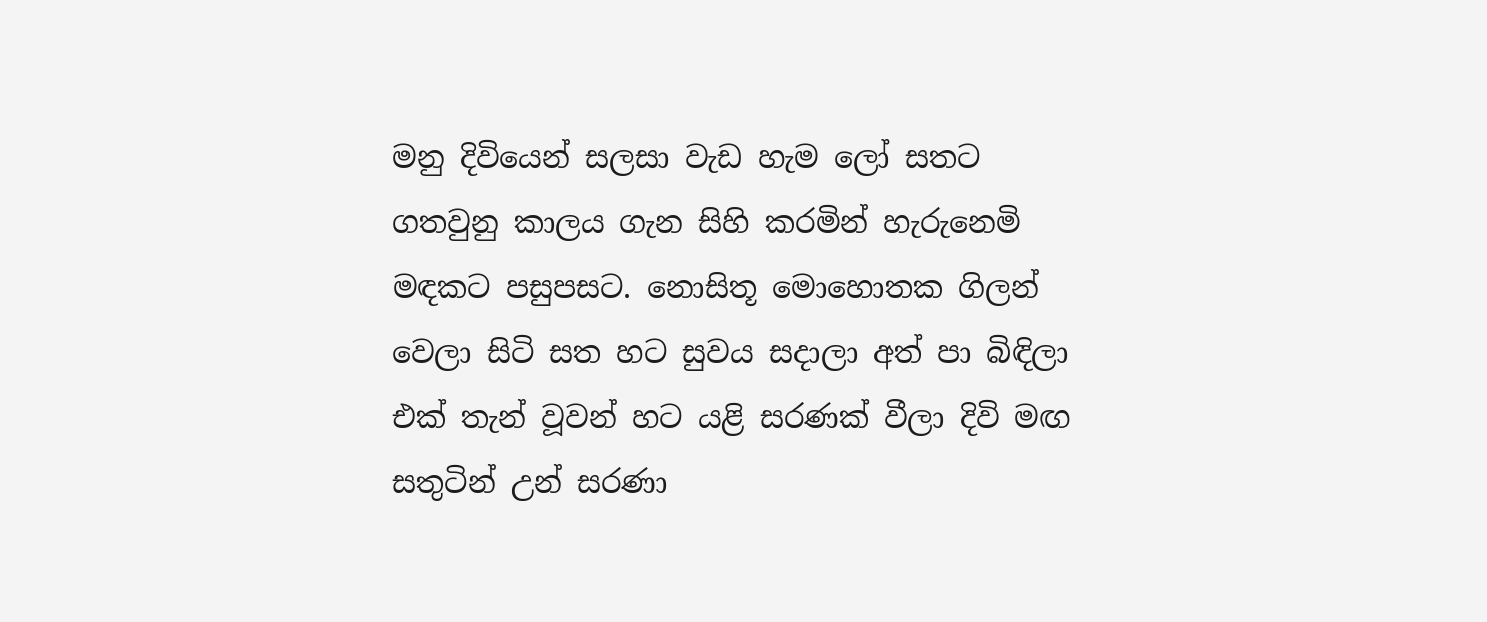මනු දිවියෙන් සලසා වැඩ හැම ලෝ සතට ගතවුනු කාලය ගැන සිහි කරමින් හැරුනෙමි මඳකට පසුපසට. නොසිතූ මොහොතක ගිලන් වෙලා සිටි සත හට සුවය සදාලා අත් පා බිඳිලා එක් තැන් වූවන් හට යළි සරණක් වීලා දිවි මඟ සතුටින් උන් සරණා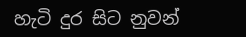හැටි දුර සිට නුවන්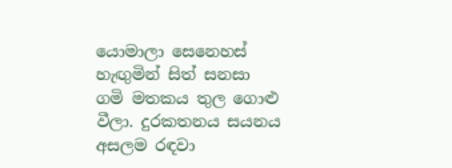යොමාලා සෙනෙහස් හැඟුමින් සිත් සනසා ගමි මතකය තුල ගොළු වීලා. දුරකතනය සයනය අසලම රඳවා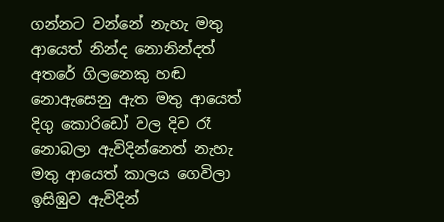ගන්නට වන්නේ නැහැ මතු ආයෙත් නින්ද නොනින්දත් අතරේ ගිලනෙකු හඬ නොඇසෙනු ඇත මතු ආයෙත් දිගු කොරිඩෝ වල දිව රෑ නොබලා ඇවිදින්නෙත් නැහැ මතු ආයෙත් කාලය ගෙවිලා ඉසිඹුව ඇවිදින්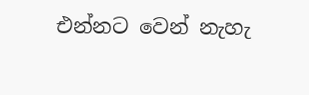එන්නට වෙන් නැහැ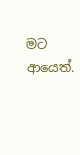මට ආයෙත්.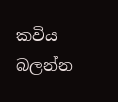කවිය බලන්න